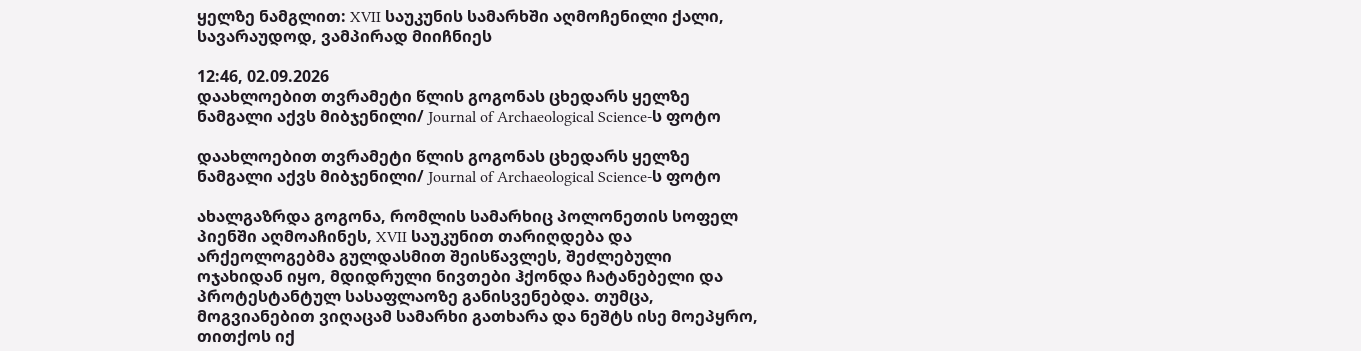ყელზე ნამგლით: XVII საუკუნის სამარხში აღმოჩენილი ქალი, სავარაუდოდ, ვამპირად მიიჩნიეს

12:46, 02.09.2026
დაახლოებით თვრამეტი წლის გოგონას ცხედარს ყელზე ნამგალი აქვს მიბჯენილი/ Journal of Archaeological Science-ს ფოტო

დაახლოებით თვრამეტი წლის გოგონას ცხედარს ყელზე ნამგალი აქვს მიბჯენილი/ Journal of Archaeological Science-ს ფოტო

ახალგაზრდა გოგონა, რომლის სამარხიც პოლონეთის სოფელ პიენში აღმოაჩინეს, XVII საუკუნით თარიღდება და არქეოლოგებმა გულდასმით შეისწავლეს, შეძლებული ოჯახიდან იყო, მდიდრული ნივთები ჰქონდა ჩატანებელი და პროტესტანტულ სასაფლაოზე განისვენებდა. თუმცა, მოგვიანებით ვიღაცამ სამარხი გათხარა და ნეშტს ისე მოეპყრო, თითქოს იქ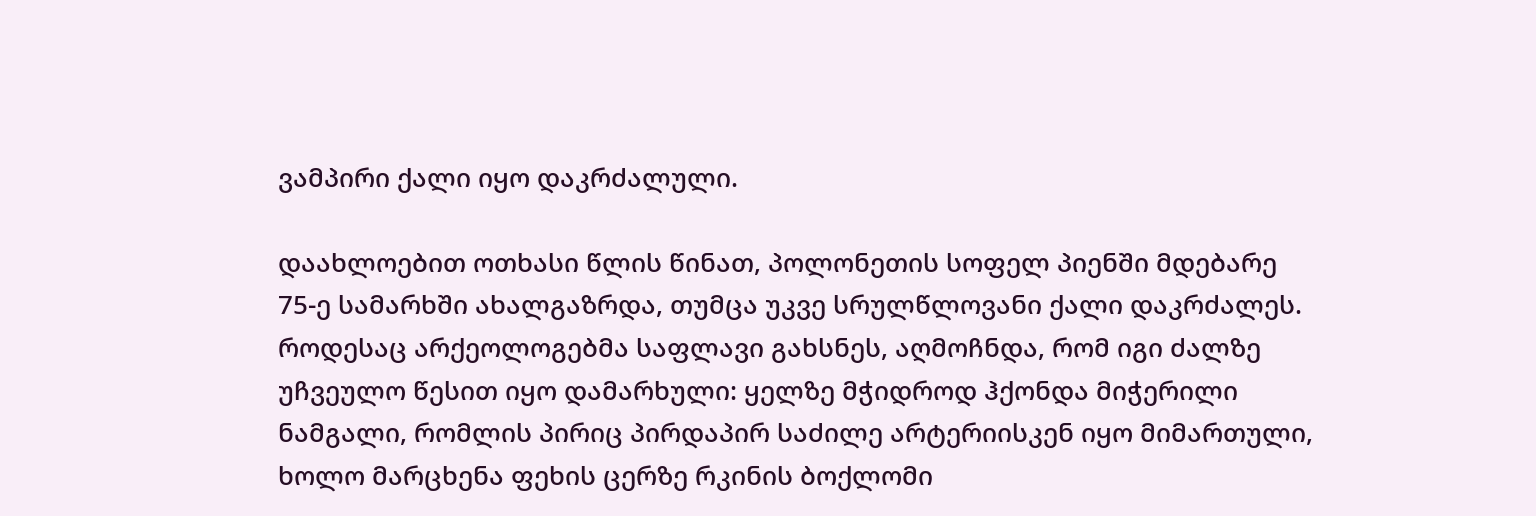ვამპირი ქალი იყო დაკრძალული.

დაახლოებით ოთხასი წლის წინათ, პოლონეთის სოფელ პიენში მდებარე 75-ე სამარხში ახალგაზრდა, თუმცა უკვე სრულწლოვანი ქალი დაკრძალეს. როდესაც არქეოლოგებმა საფლავი გახსნეს, აღმოჩნდა, რომ იგი ძალზე უჩვეულო წესით იყო დამარხული: ყელზე მჭიდროდ ჰქონდა მიჭერილი ნამგალი, რომლის პირიც პირდაპირ საძილე არტერიისკენ იყო მიმართული, ხოლო მარცხენა ფეხის ცერზე რკინის ბოქლომი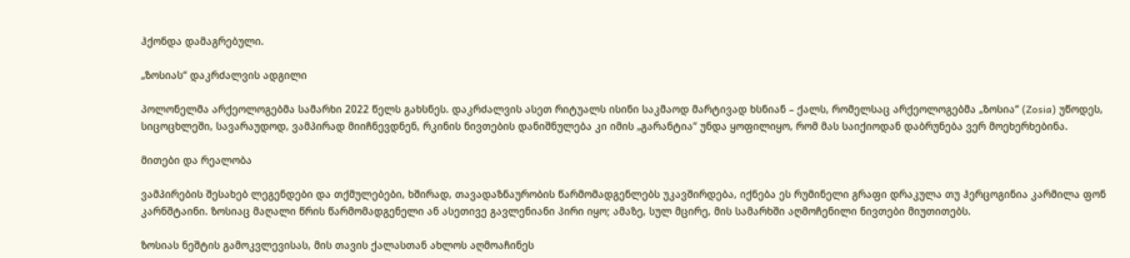ჰქონდა დამაგრებული.

„ზოსიას“ დაკრძალვის ადგილი

პოლონელმა არქეოლოგებმა სამარხი 2022 წელს გახსნეს. დაკრძალვის ასეთ რიტუალს ისინი საკმაოდ მარტივად ხსნიან – ქალს, რომელსაც არქეოლოგებმა „ზოსია“ (Zosia) უწოდეს, სიცოცხლეში, სავარაუდოდ, ვამპირად მიიჩნევდნენ, რკინის ნივთების დანიშნულება კი იმის „გარანტია“ უნდა ყოფილიყო, რომ მას საიქიოდან დაბრუნება ვერ მოეხერხებინა.

მითები და რეალობა

ვამპირების შესახებ ლეგენდები და თქმულებები, ხშირად, თავადაზნაურობის წარმომადგენლებს უკავშირდება, იქნება ეს რუმინელი გრაფი დრაკულა თუ ჰერცოგინია კარმილა ფონ კარნშტაინი. ზოსიაც მაღალი წრის წარმომადგენელი ან ასეთივე გავლენიანი პირი იყო; ამაზე, სულ მცირე, მის სამარხში აღმოჩენილი ნივთები მიუთითებს.

ზოსიას ნეშტის გამოკვლევისას, მის თავის ქალასთან ახლოს აღმოაჩინეს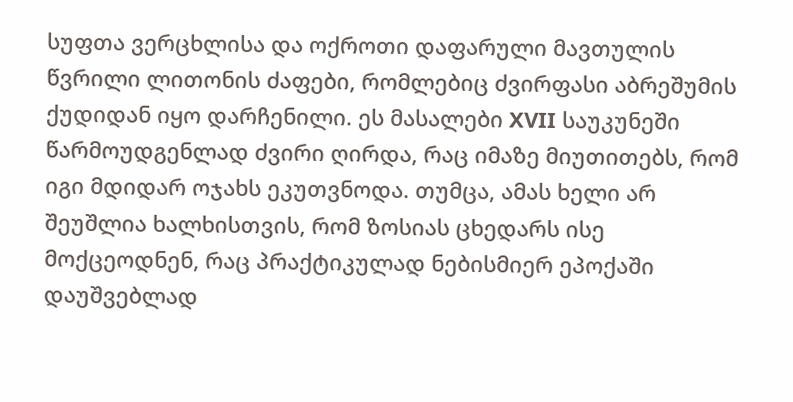სუფთა ვერცხლისა და ოქროთი დაფარული მავთულის წვრილი ლითონის ძაფები, რომლებიც ძვირფასი აბრეშუმის ქუდიდან იყო დარჩენილი. ეს მასალები XVII საუკუნეში წარმოუდგენლად ძვირი ღირდა, რაც იმაზე მიუთითებს, რომ იგი მდიდარ ოჯახს ეკუთვნოდა. თუმცა, ამას ხელი არ შეუშლია ხალხისთვის, რომ ზოსიას ცხედარს ისე მოქცეოდნენ, რაც პრაქტიკულად ნებისმიერ ეპოქაში დაუშვებლად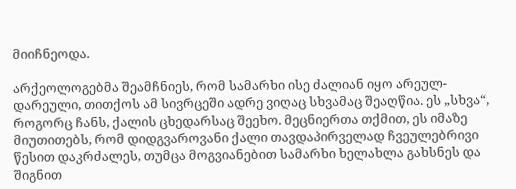მიიჩნეოდა.

არქეოლოგებმა შეამჩნიეს, რომ სამარხი ისე ძალიან იყო არეულ-დარეული, თითქოს ამ სივრცეში ადრე ვიღაც სხვამაც შეაღწია. ეს „სხვა“, როგორც ჩანს, ქალის ცხედარსაც შეეხო. მეცნიერთა თქმით, ეს იმაზე მიუთითებს, რომ დიდგვაროვანი ქალი თავდაპირველად ჩვეულებრივი წესით დაკრძალეს, თუმცა მოგვიანებით სამარხი ხელახლა გახსნეს და შიგნით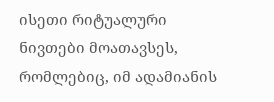ისეთი რიტუალური ნივთები მოათავსეს, რომლებიც, იმ ადამიანის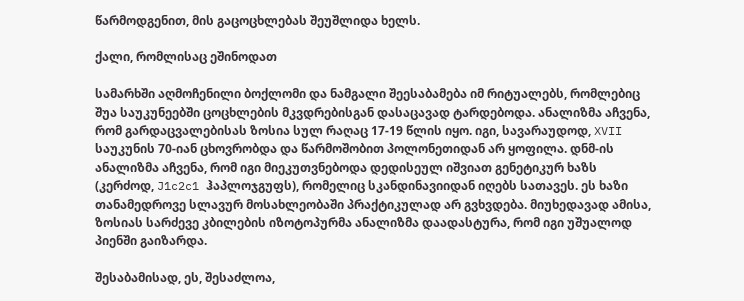წარმოდგენით, მის გაცოცხლებას შეუშლიდა ხელს.

ქალი, რომლისაც ეშინოდათ

სამარხში აღმოჩენილი ბოქლომი და ნამგალი შეესაბამება იმ რიტუალებს, რომლებიც შუა საუკუნეებში ცოცხლების მკვდრებისგან დასაცავად ტარდებოდა. ანალიზმა აჩვენა, რომ გარდაცვალებისას ზოსია სულ რაღაც 17-19 წლის იყო. იგი, სავარაუდოდ, XVII საუკუნის 70-იან ცხოვრობდა და წარმოშობით პოლონეთიდან არ ყოფილა. დნმ-ის ანალიზმა აჩვენა, რომ იგი მიეკუთვნებოდა დედისეულ იშვიათ გენეტიკურ ხაზს (კერძოდ, J1c2c1 ჰაპლოჯგუფს), რომელიც სკანდინავიიდან იღებს სათავეს. ეს ხაზი თანამედროვე სლავურ მოსახლეობაში პრაქტიკულად არ გვხვდება. მიუხედავად ამისა, ზოსიას სარძევე კბილების იზოტოპურმა ანალიზმა დაადასტურა, რომ იგი უშუალოდ პიენში გაიზარდა.

შესაბამისად, ეს, შესაძლოა,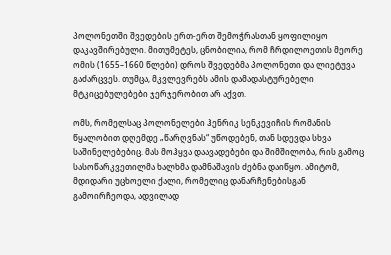პოლონეთში შვედების ერთ-ერთ შემოჭრასთან ყოფილიყო დაკავშირებული. მითუმეტეს, ცნობილია, რომ ჩრდილოეთის მეორე ომის (1655–1660 წლები) დროს შვედებმა პოლონეთი და ლიეტუვა გაძარცვეს. თუმცა, მკვლევრებს ამის დამადასტურებელი მტკიცებულებები ჯერჯერობით არ აქვთ.

ომს, რომელსაც პოლონელები ჰენრიკ სენკევიჩის რომანის წყალობით დღემდე „წარღვნას“ უწოდებენ, თან სდევდა სხვა საშინელებებიც. მას მოჰყვა დაავადებები და შიმშილობა, რის გამოც სასოწარკვეთილმა ხალხმა დამნაშავის ძებნა დაიწყო. ამიტომ, მდიდარი უცხოელი ქალი, რომელიც დანარჩენებისგან გამოირჩეოდა, ადვილად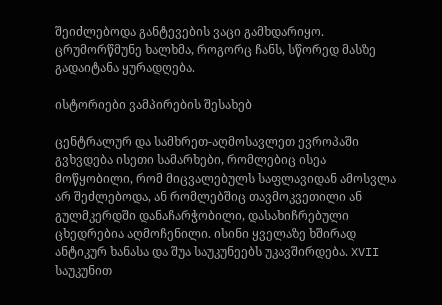შეიძლებოდა განტევების ვაცი გამხდარიყო. ცრუმორწმუნე ხალხმა, როგორც ჩანს, სწორედ მასზე გადაიტანა ყურადღება.

ისტორიები ვამპირების შესახებ

ცენტრალურ და სამხრეთ-აღმოსავლეთ ევროპაში გვხვდება ისეთი სამარხები, რომლებიც ისეა მოწყობილი, რომ მიცვალებულს საფლავიდან ამოსვლა არ შეძლებოდა, ან რომლებშიც თავმოკვეთილი ან გულმკერდში დანაჩარჭობილი, დასახიჩრებული ცხედრებია აღმოჩენილი. ისინი ყველაზე ხშირად ანტიკურ ხანასა და შუა საუკუნეებს უკავშირდება. XVII საუკუნით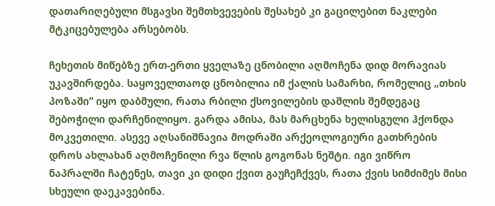დათარიღებული მსგავსი შემთხვევების შესახებ კი გაცილებით ნაკლები მტკიცებულება არსებობს.

ჩეხეთის მიწებზე ერთ-ერთი ყველაზე ცნობილი აღმოჩენა დიდ მორავიას უკავშირდება. საყოველთაოდ ცნობილია იმ ქალის სამარხი, რომელიც „თხის პოზაში“ იყო დაბმული, რათა რბილი ქსოვილების დაშლის შემდეგაც შებოჭილი დარჩენილიყო. გარდა ამისა, მას მარცხენა ხელისგული ჰქონდა მოკვეთილი. ასევე აღსანიშნავია მოდრაში არქეოლოგიური გათხრების დროს ახლახან აღმოჩენილი რვა წლის გოგონას ნეშტი. იგი ვიწრო ნაპრალში ჩატენეს, თავი კი დიდი ქვით გაუჩეჩქვეს, რათა ქვის სიმძიმეს მისი სხეული დაეკავებინა.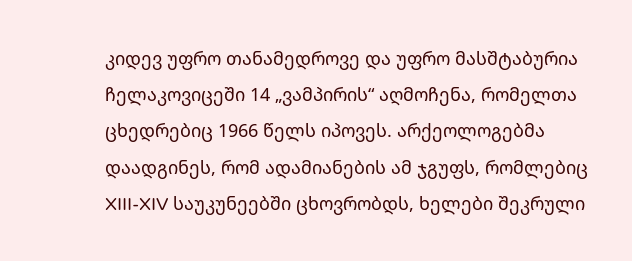კიდევ უფრო თანამედროვე და უფრო მასშტაბურია ჩელაკოვიცეში 14 „ვამპირის“ აღმოჩენა, რომელთა ცხედრებიც 1966 წელს იპოვეს. არქეოლოგებმა დაადგინეს, რომ ადამიანების ამ ჯგუფს, რომლებიც XIII-XIV საუკუნეებში ცხოვრობდს, ხელები შეკრული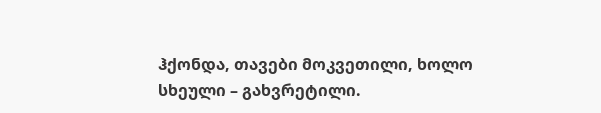ჰქონდა, თავები მოკვეთილი, ხოლო სხეული – გახვრეტილი.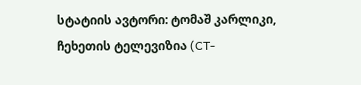სტატიის ავტორი: ტომაშ კარლიკი, ჩეხეთის ტელევიზია (CT-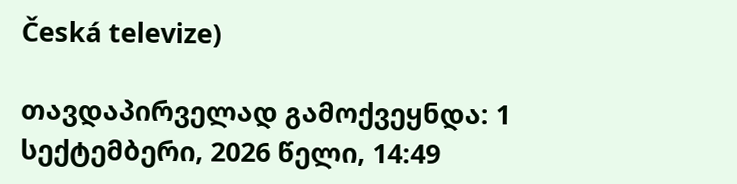Česká televize)

თავდაპირველად გამოქვეყნდა: 1 სექტემბერი, 2026 წელი, 14:49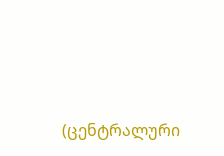(ცენტრალური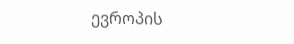ევროპის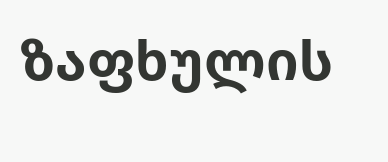ზაფხულის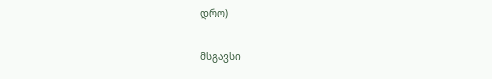დრო)

მსგავსი